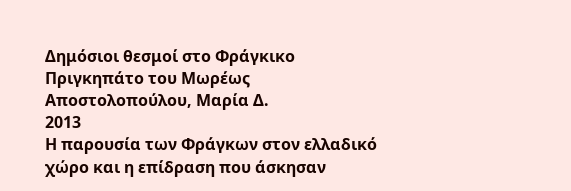Δημόσιοι θεσμοί στο Φράγκικο Πριγκηπάτο του Μωρέως
Αποστολοπούλου, Μαρία Δ.
2013
Η παρουσία των Φράγκων στον ελλαδικό χώρο και η επίδραση που άσκησαν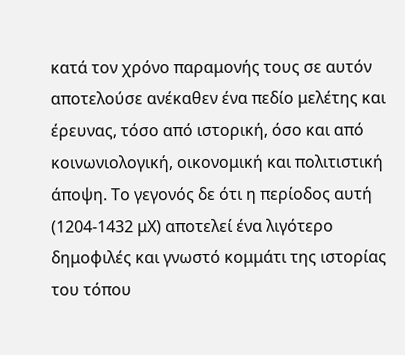κατά τον χρόνο παραμονής τους σε αυτόν αποτελούσε ανέκαθεν ένα πεδίο μελέτης και έρευνας, τόσο από ιστορική, όσο και από κοινωνιολογική, οικονομική και πολιτιστική άποψη. Το γεγονός δε ότι η περίοδος αυτή (1204-1432 μΧ) αποτελεί ένα λιγότερο δημοφιλές και γνωστό κομμάτι της ιστορίας του τόπου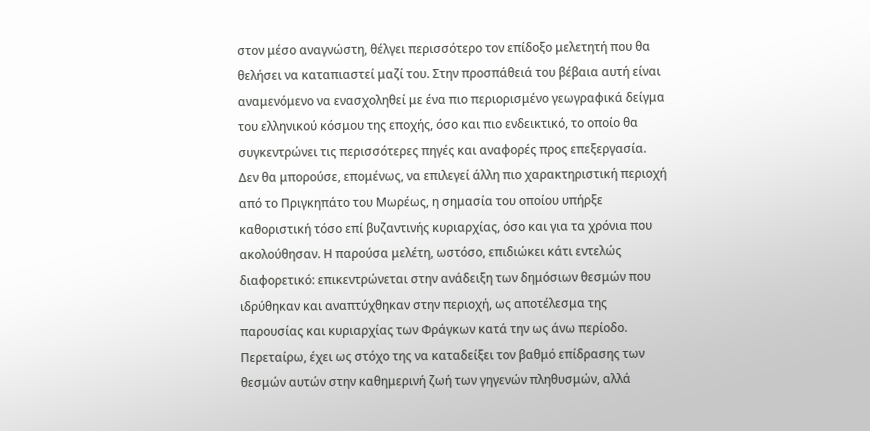στον μέσο αναγνώστη, θέλγει περισσότερο τον επίδοξο μελετητή που θα θελήσει να καταπιαστεί μαζί του. Στην προσπάθειά του βέβαια αυτή είναι αναμενόμενο να ενασχοληθεί με ένα πιο περιορισμένο γεωγραφικά δείγμα του ελληνικού κόσμου της εποχής, όσο και πιο ενδεικτικό, το οποίο θα συγκεντρώνει τις περισσότερες πηγές και αναφορές προς επεξεργασία. Δεν θα μπορούσε, επομένως, να επιλεγεί άλλη πιο χαρακτηριστική περιοχή από το Πριγκηπάτο του Μωρέως, η σημασία του οποίου υπήρξε καθοριστική τόσο επί βυζαντινής κυριαρχίας, όσο και για τα χρόνια που ακολούθησαν. Η παρούσα μελέτη, ωστόσο, επιδιώκει κάτι εντελώς διαφορετικό: επικεντρώνεται στην ανάδειξη των δημόσιων θεσμών που ιδρύθηκαν και αναπτύχθηκαν στην περιοχή, ως αποτέλεσμα της παρουσίας και κυριαρχίας των Φράγκων κατά την ως άνω περίοδο. Περεταίρω, έχει ως στόχο της να καταδείξει τον βαθμό επίδρασης των θεσμών αυτών στην καθημερινή ζωή των γηγενών πληθυσμών, αλλά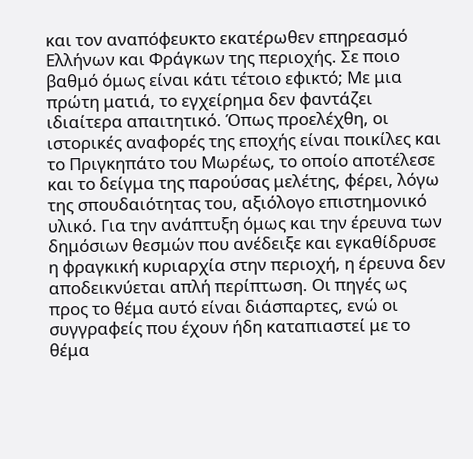και τον αναπόφευκτο εκατέρωθεν επηρεασμό Ελλήνων και Φράγκων της περιοχής. Σε ποιο βαθμό όμως είναι κάτι τέτοιο εφικτό; Με μια πρώτη ματιά, το εγχείρημα δεν φαντάζει ιδιαίτερα απαιτητικό. Όπως προελέχθη, οι ιστορικές αναφορές της εποχής είναι ποικίλες και το Πριγκηπάτο του Μωρέως, το οποίο αποτέλεσε και το δείγμα της παρούσας μελέτης, φέρει, λόγω της σπουδαιότητας του, αξιόλογο επιστημονικό υλικό. Για την ανάπτυξη όμως και την έρευνα των δημόσιων θεσμών που ανέδειξε και εγκαθίδρυσε η φραγκική κυριαρχία στην περιοχή, η έρευνα δεν αποδεικνύεται απλή περίπτωση. Οι πηγές ως προς το θέμα αυτό είναι διάσπαρτες, ενώ οι συγγραφείς που έχουν ήδη καταπιαστεί με το θέμα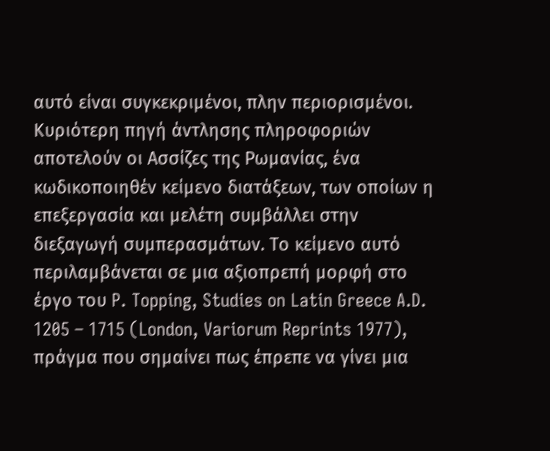αυτό είναι συγκεκριμένοι, πλην περιορισμένοι. Κυριότερη πηγή άντλησης πληροφοριών αποτελούν οι Ασσίζες της Ρωμανίας, ένα κωδικοποιηθέν κείμενο διατάξεων, των οποίων η επεξεργασία και μελέτη συμβάλλει στην διεξαγωγή συμπερασμάτων. Το κείμενο αυτό περιλαμβάνεται σε μια αξιοπρεπή μορφή στο έργο του P. Topping, Studies on Latin Greece A.D. 1205 – 1715 (London, Variorum Reprints 1977), πράγμα που σημαίνει πως έπρεπε να γίνει μια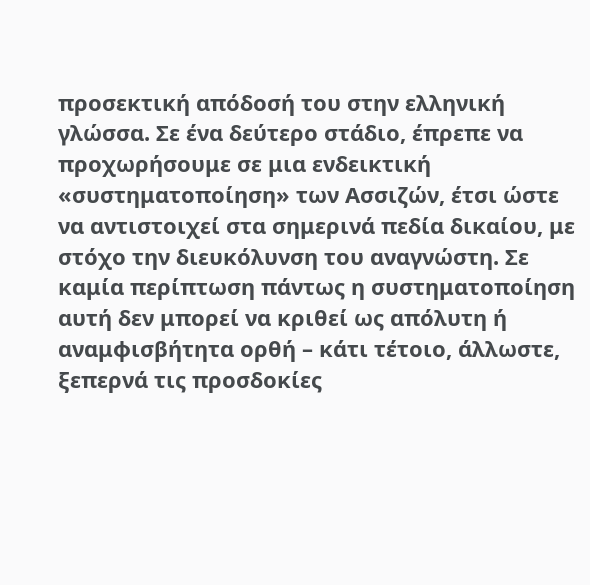προσεκτική απόδοσή του στην ελληνική γλώσσα. Σε ένα δεύτερο στάδιο, έπρεπε να προχωρήσουμε σε μια ενδεικτική «συστηματοποίηση» των Ασσιζών, έτσι ώστε να αντιστοιχεί στα σημερινά πεδία δικαίου, με στόχο την διευκόλυνση του αναγνώστη. Σε καμία περίπτωση πάντως η συστηματοποίηση αυτή δεν μπορεί να κριθεί ως απόλυτη ή αναμφισβήτητα ορθή – κάτι τέτοιο, άλλωστε, ξεπερνά τις προσδοκίες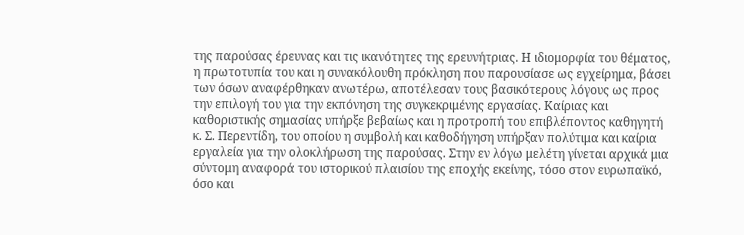της παρούσας έρευνας και τις ικανότητες της ερευνήτριας. Η ιδιομορφία του θέματος, η πρωτοτυπία του και η συνακόλουθη πρόκληση που παρουσίασε ως εγχείρημα, βάσει των όσων αναφέρθηκαν ανωτέρω, αποτέλεσαν τους βασικότερους λόγους ως προς την επιλογή του για την εκπόνηση της συγκεκριμένης εργασίας. Καίριας και καθοριστικής σημασίας υπήρξε βεβαίως και η προτροπή του επιβλέποντος καθηγητή κ. Σ. Περεντίδη, του οποίου η συμβολή και καθοδήγηση υπήρξαν πολύτιμα και καίρια εργαλεία για την ολοκλήρωση της παρούσας. Στην εν λόγω μελέτη γίνεται αρχικά μια σύντομη αναφορά του ιστορικού πλαισίου της εποχής εκείνης, τόσο στον ευρωπαϊκό, όσο και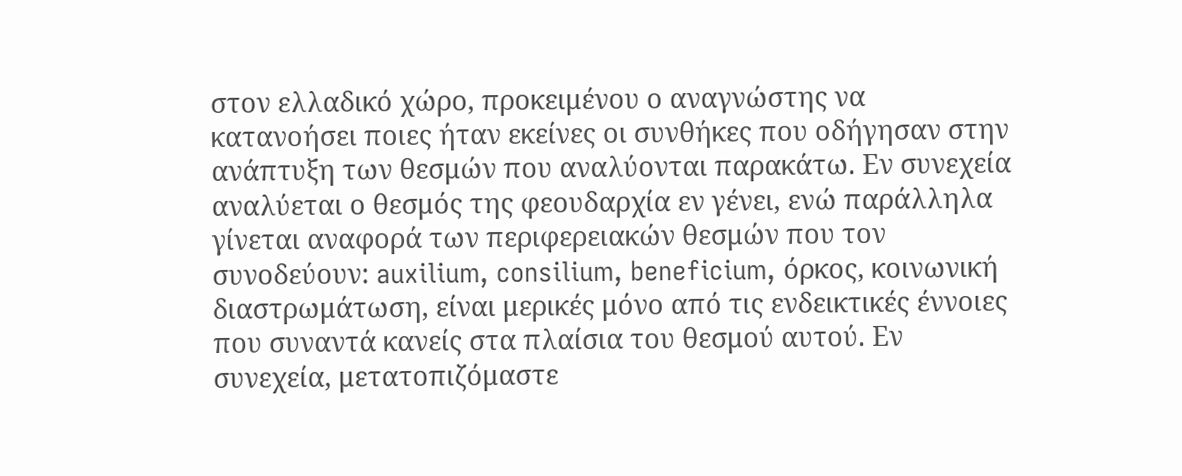στον ελλαδικό χώρο, προκειμένου ο αναγνώστης να κατανοήσει ποιες ήταν εκείνες οι συνθήκες που οδήγησαν στην ανάπτυξη των θεσμών που αναλύονται παρακάτω. Εν συνεχεία αναλύεται ο θεσμός της φεουδαρχία εν γένει, ενώ παράλληλα γίνεται αναφορά των περιφερειακών θεσμών που τον συνοδεύουν: auxilium, consilium, beneficium, όρκος, κοινωνική διαστρωμάτωση, είναι μερικές μόνο από τις ενδεικτικές έννοιες που συναντά κανείς στα πλαίσια του θεσμού αυτού. Εν συνεχεία, μετατοπιζόμαστε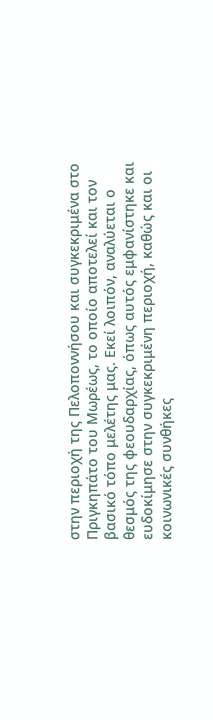στην περιοχή της Πελοποννήσου και συγκεκριμένα στο Πριγκηπάτο του Μωρέως, το οποίο αποτελεί και τον βασικό τόπο μελέτης μας. Εκεί λοιπόν, αναλύεται ο θεσμός της φεουδαρχίας, όπως αυτός εμφανίστηκε και ευδοκίμησε στην συγκεκριμένη περιοχή, καθώς και οι κοινωνικές συνθήκες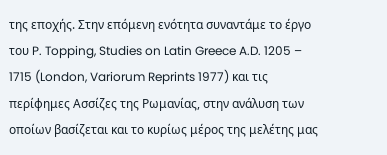της εποχής. Στην επόμενη ενότητα συναντάμε το έργο του P. Topping, Studies on Latin Greece A.D. 1205 – 1715 (London, Variorum Reprints 1977) και τις περίφημες Ασσίζες της Ρωμανίας, στην ανάλυση των οποίων βασίζεται και το κυρίως μέρος της μελέτης μας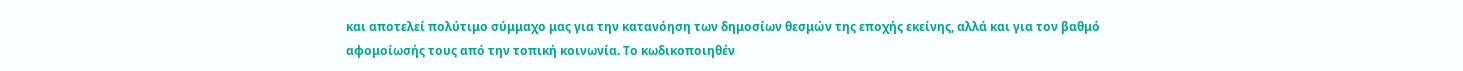και αποτελεί πολύτιμο σύμμαχο μας για την κατανόηση των δημοσίων θεσμών της εποχής εκείνης, αλλά και για τον βαθμό αφομοίωσής τους από την τοπική κοινωνία. Το κωδικοποιηθέν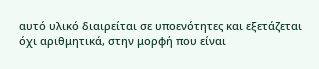αυτό υλικό διαιρείται σε υποενότητες και εξετάζεται όχι αριθμητικά, στην μορφή που είναι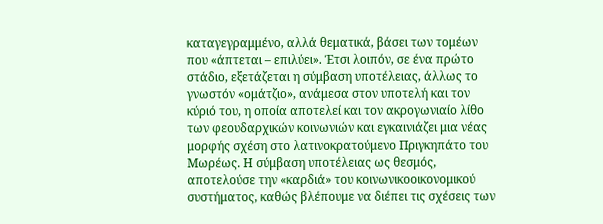καταγεγραμμένο, αλλά θεματικά, βάσει των τομέων που «άπτεται – επιλύει». Έτσι λοιπόν, σε ένα πρώτο στάδιο, εξετάζεται η σύμβαση υποτέλειας, άλλως το γνωστόν «ομάτζιο», ανάμεσα στον υποτελή και τον κύριό του, η οποία αποτελεί και τον ακρογωνιαίο λίθο των φεουδαρχικών κοινωνιών και εγκαινιάζει μια νέας μορφής σχέση στο λατινοκρατούμενο Πριγκηπάτο του Μωρέως. Η σύμβαση υποτέλειας ως θεσμός, αποτελούσε την «καρδιά» του κοινωνικοοικονομικού συστήματος, καθώς βλέπουμε να διέπει τις σχέσεις των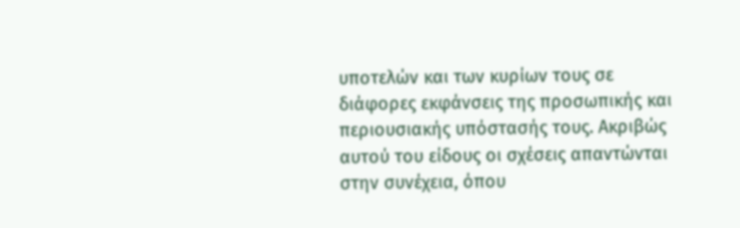υποτελών και των κυρίων τους σε διάφορες εκφάνσεις της προσωπικής και περιουσιακής υπόστασής τους. Ακριβώς αυτού του είδους οι σχέσεις απαντώνται στην συνέχεια, όπου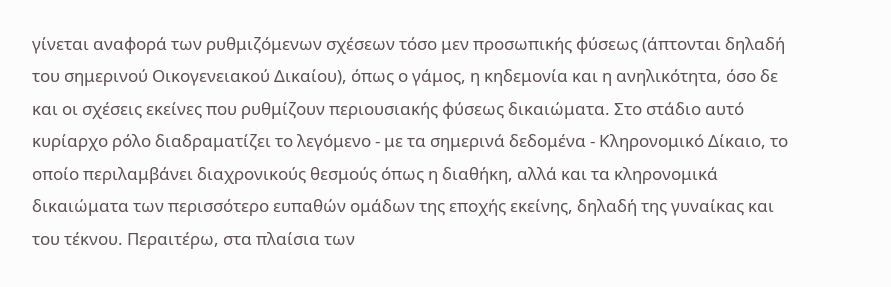γίνεται αναφορά των ρυθμιζόμενων σχέσεων τόσο μεν προσωπικής φύσεως (άπτονται δηλαδή του σημερινού Οικογενειακού Δικαίου), όπως ο γάμος, η κηδεμονία και η ανηλικότητα, όσο δε και οι σχέσεις εκείνες που ρυθμίζουν περιουσιακής φύσεως δικαιώματα. Στο στάδιο αυτό κυρίαρχο ρόλο διαδραματίζει το λεγόμενο - με τα σημερινά δεδομένα - Κληρονομικό Δίκαιο, το οποίο περιλαμβάνει διαχρονικούς θεσμούς όπως η διαθήκη, αλλά και τα κληρονομικά δικαιώματα των περισσότερο ευπαθών ομάδων της εποχής εκείνης, δηλαδή της γυναίκας και του τέκνου. Περαιτέρω, στα πλαίσια των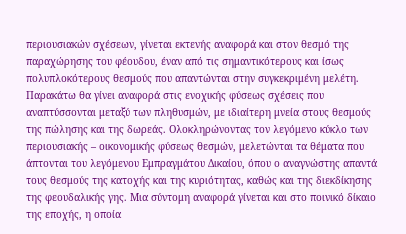περιουσιακών σχέσεων, γίνεται εκτενής αναφορά και στον θεσμό της παραχώρησης του φέουδου, έναν από τις σημαντικότερους και ίσως πολυπλοκότερους θεσμούς που απαντώνται στην συγκεκριμένη μελέτη. Παρακάτω θα γίνει αναφορά στις ενοχικής φύσεως σχέσεις που αναπτύσσονται μεταξύ των πληθυσμών, με ιδιαίτερη μνεία στους θεσμούς της πώλησης και της δωρεάς. Ολοκληρώνοντας τον λεγόμενο κύκλο των περιουσιακής – οικονομικής φύσεως θεσμών, μελετώνται τα θέματα που άπτονται του λεγόμενου Εμπραγμάτου Δικαίου, όπου ο αναγνώστης απαντά τους θεσμούς της κατοχής και της κυριότητας, καθώς και της διεκδίκησης της φεουδαλικής γης. Μια σύντομη αναφορά γίνεται και στο ποινικό δίκαιο της εποχής, η οποία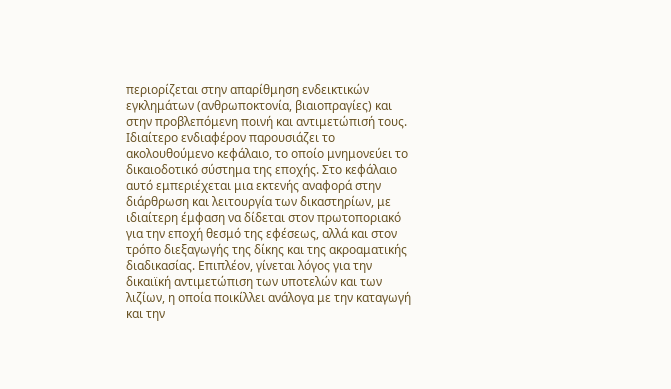περιορίζεται στην απαρίθμηση ενδεικτικών εγκλημάτων (ανθρωποκτονία, βιαιοπραγίες) και στην προβλεπόμενη ποινή και αντιμετώπισή τους. Ιδιαίτερο ενδιαφέρον παρουσιάζει το ακολουθούμενο κεφάλαιο, το οποίο μνημονεύει το δικαιοδοτικό σύστημα της εποχής. Στο κεφάλαιο αυτό εμπεριέχεται μια εκτενής αναφορά στην διάρθρωση και λειτουργία των δικαστηρίων, με ιδιαίτερη έμφαση να δίδεται στον πρωτοποριακό για την εποχή θεσμό της εφέσεως, αλλά και στον τρόπο διεξαγωγής της δίκης και της ακροαματικής διαδικασίας. Επιπλέον, γίνεται λόγος για την δικαιϊκή αντιμετώπιση των υποτελών και των λιζίων, η οποία ποικίλλει ανάλογα με την καταγωγή και την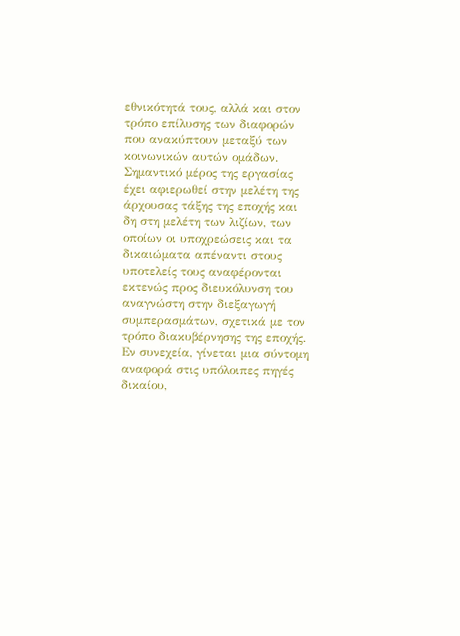εθνικότητά τους, αλλά και στον τρόπο επίλυσης των διαφορών που ανακύπτουν μεταξύ των κοινωνικών αυτών ομάδων. Σημαντικό μέρος της εργασίας έχει αφιερωθεί στην μελέτη της άρχουσας τάξης της εποχής και δη στη μελέτη των λιζίων, των οποίων οι υποχρεώσεις και τα δικαιώματα απέναντι στους υποτελείς τους αναφέρονται εκτενώς προς διευκόλυνση του αναγνώστη στην διεξαγωγή συμπερασμάτων, σχετικά με τον τρόπο διακυβέρνησης της εποχής. Εν συνεχεία, γίνεται μια σύντομη αναφορά στις υπόλοιπες πηγές δικαίου,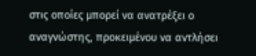στις οποίες μπορεί να ανατρέξει ο αναγνώστης, προκειμένου να αντλήσει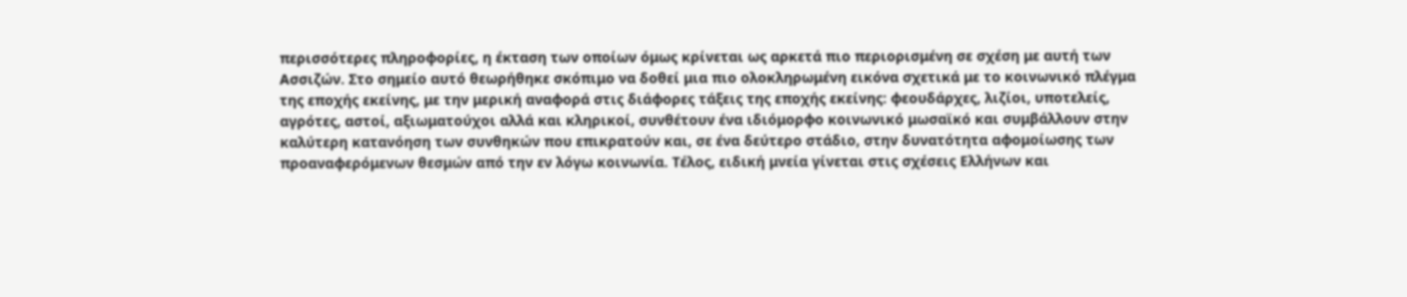περισσότερες πληροφορίες, η έκταση των οποίων όμως κρίνεται ως αρκετά πιο περιορισμένη σε σχέση με αυτή των Ασσιζών. Στο σημείο αυτό θεωρήθηκε σκόπιμο να δοθεί μια πιο ολοκληρωμένη εικόνα σχετικά με το κοινωνικό πλέγμα της εποχής εκείνης, με την μερική αναφορά στις διάφορες τάξεις της εποχής εκείνης: φεουδάρχες, λιζίοι, υποτελείς, αγρότες, αστοί, αξιωματούχοι αλλά και κληρικοί, συνθέτουν ένα ιδιόμορφο κοινωνικό μωσαϊκό και συμβάλλουν στην καλύτερη κατανόηση των συνθηκών που επικρατούν και, σε ένα δεύτερο στάδιο, στην δυνατότητα αφομοίωσης των προαναφερόμενων θεσμών από την εν λόγω κοινωνία. Τέλος, ειδική μνεία γίνεται στις σχέσεις Ελλήνων και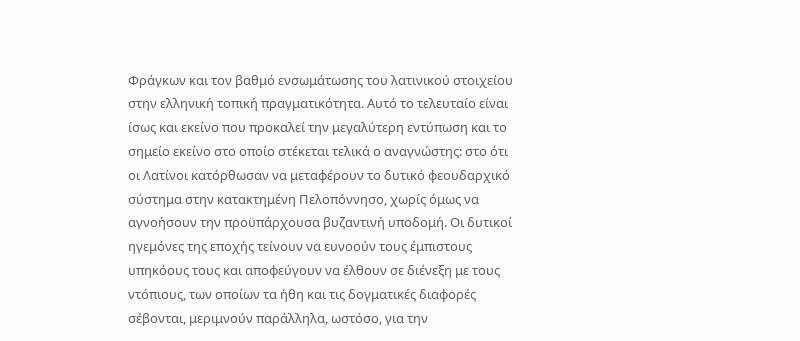Φράγκων και τον βαθμό ενσωμάτωσης του λατινικού στοιχείου στην ελληνική τοπική πραγματικότητα. Αυτό το τελευταίο είναι ίσως και εκείνο που προκαλεί την μεγαλύτερη εντύπωση και το σημείο εκείνο στο οποίο στέκεται τελικά ο αναγνώστης: στο ότι οι Λατίνοι κατόρθωσαν να μεταφέρουν το δυτικό φεουδαρχικό σύστημα στην κατακτημένη Πελοπόννησο, χωρίς όμως να αγνοήσουν την προϋπάρχουσα βυζαντινή υποδομή. Οι δυτικοί ηγεμόνες της εποχής τείνουν να ευνοούν τους έμπιστους υπηκόους τους και αποφεύγουν να έλθουν σε διένεξη με τους ντόπιους, των οποίων τα ήθη και τις δογματικές διαφορές σέβονται, μεριμνούν παράλληλα, ωστόσο, για την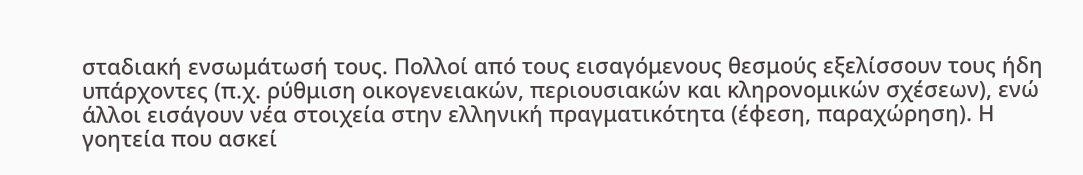σταδιακή ενσωμάτωσή τους. Πολλοί από τους εισαγόμενους θεσμούς εξελίσσουν τους ήδη υπάρχοντες (π.χ. ρύθμιση οικογενειακών, περιουσιακών και κληρονομικών σχέσεων), ενώ άλλοι εισάγουν νέα στοιχεία στην ελληνική πραγματικότητα (έφεση, παραχώρηση). Η γοητεία που ασκεί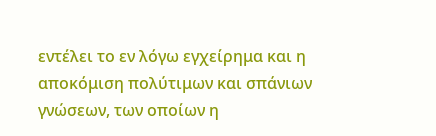εντέλει το εν λόγω εγχείρημα και η αποκόμιση πολύτιμων και σπάνιων γνώσεων, των οποίων η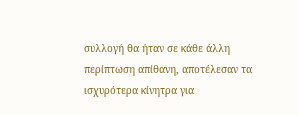συλλογή θα ήταν σε κάθε άλλη περίπτωση απίθανη, αποτέλεσαν τα ισχυρότερα κίνητρα για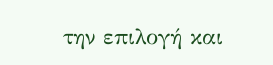την επιλογή και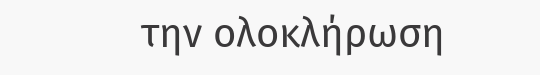την ολοκλήρωση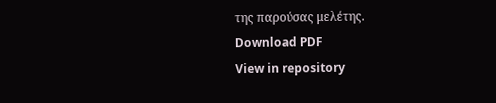της παρούσας μελέτης.
Download PDF
View in repository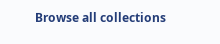Browse all collections